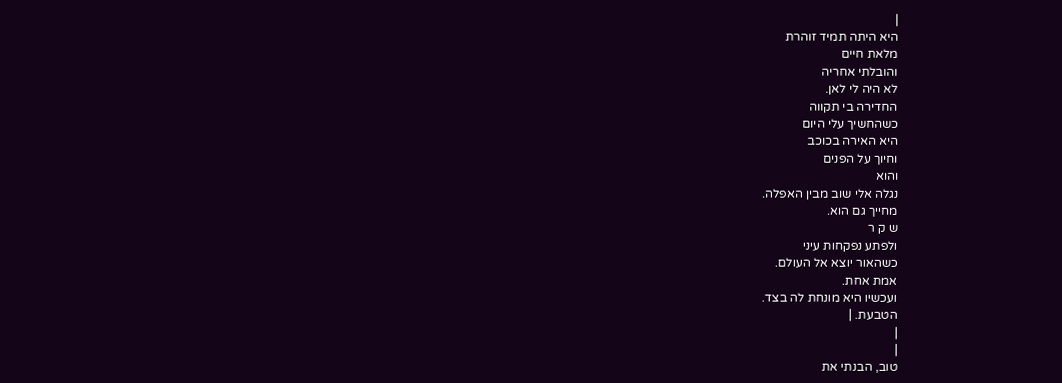|
היא היתה תמיד זוהרת
מלאת חיים
והובלתי אחריה
לא היה לי לאן.
החדירה בי תקווה
כשהחשיך עלי היום
היא האירה בכוכב
וחיוך על הפנים
והוא
נגלה אלי שוב מבין האפלה.
מחייך גם הוא.
ש ק ר
ולפתע נפקחות עיני
כשהאור יוצא אל העולם.
אמת אחת.
ועכשיו היא מונחת לה בצד.
הטבעת. |
|
|
טוב, הבנתי את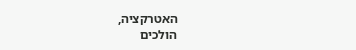האטרקציה,
הולכים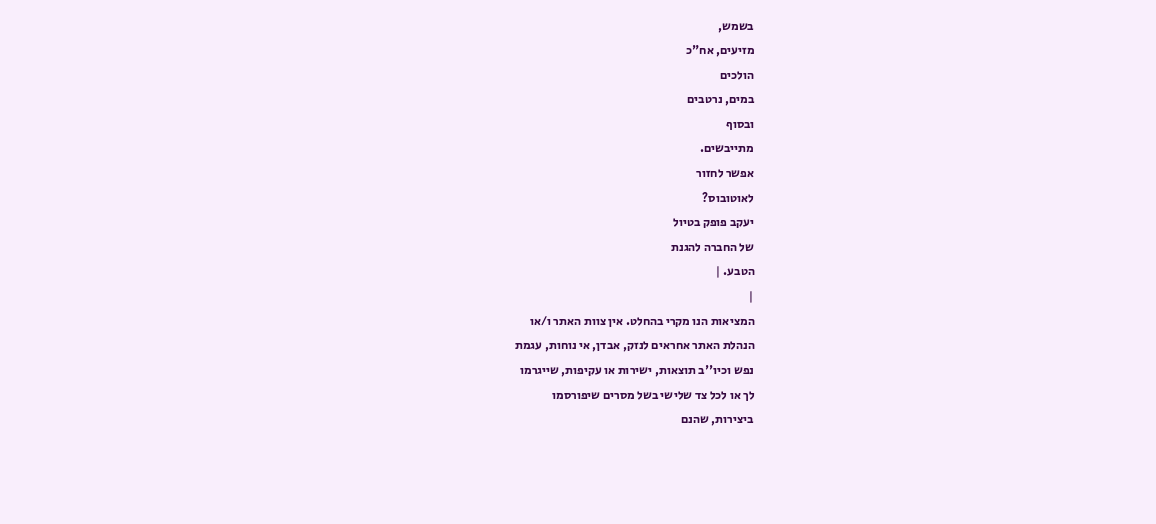בשמש,
מזיעים, אח"כ
הולכים
במים, נרטבים
ובסוף
מתייבשים.
אפשר לחזור
לאוטובוס?
יעקב פופק בטיול
של החברה להגנת
הטבע. |
|
המציאות הנו מקרי בהחלט. אין צוות האתר ו/או
הנהלת האתר אחראים לנזק, אבדן, אי נוחות, עגמת
נפש וכיו''ב תוצאות, ישירות או עקיפות, שייגרמו
לך או לכל צד שלישי בשל מסרים שיפורסמו
ביצירות, שהנם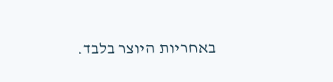באחריות היוצר בלבד.